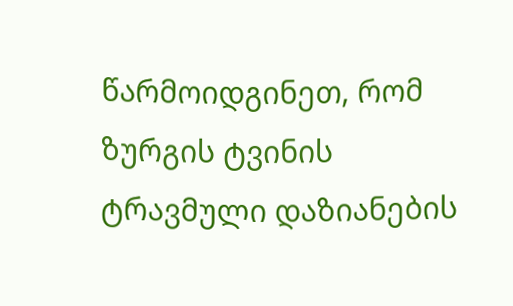წარმოიდგინეთ, რომ ზურგის ტვინის ტრავმული დაზიანების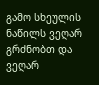გამო სხეულის ნაწილს ვეღარ გრძნობთ და ვეღარ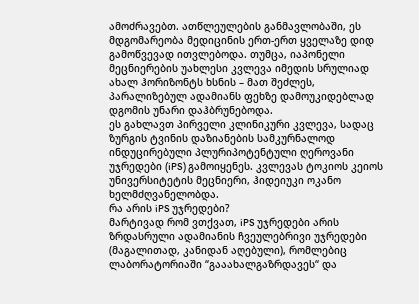ამოძრავებთ. ათწლეულების განმავლობაში, ეს მდგომარეობა მედიცინის ერთ-ერთ ყველაზე დიდ გამოწვევად ითვლებოდა. თუმცა, იაპონელი მეცნიერების უახლესი კვლევა იმედის სრულიად ახალ ჰორიზონტს ხსნის – მათ შეძლეს, პარალიზებულ ადამიანს ფეხზე დამოუკიდებლად დგომის უნარი დაჰბრუნებოდა.
ეს გახლავთ პირველი კლინიკური კვლევა, სადაც ზურგის ტვინის დაზიანების სამკურნალოდ ინდუცირებული პლურიპოტენტული ღეროვანი უჯრედები (iPS) გამოიყენეს. კვლევას ტოკიოს კეიოს უნივერსიტეტის მეცნიერი, ჰიდეიუკი ოკანო ხელმძღვანელობდა.
რა არის iPS უჯრედები?
მარტივად რომ ვთქვათ, iPS უჯრედები არის ზრდასრული ადამიანის ჩვეულებრივი უჯრედები (მაგალითად, კანიდან აღებული), რომლებიც ლაბორატორიაში “გააახალგაზრდავეს“ და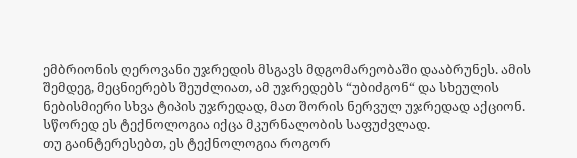ემბრიონის ღეროვანი უჯრედის მსგავს მდგომარეობაში დააბრუნეს. ამის შემდეგ, მეცნიერებს შეუძლიათ, ამ უჯრედებს “უბიძგონ“ და სხეულის ნებისმიერი სხვა ტიპის უჯრედად, მათ შორის ნერვულ უჯრედად აქციონ. სწორედ ეს ტექნოლოგია იქცა მკურნალობის საფუძვლად.
თუ გაინტერესებთ, ეს ტექნოლოგია როგორ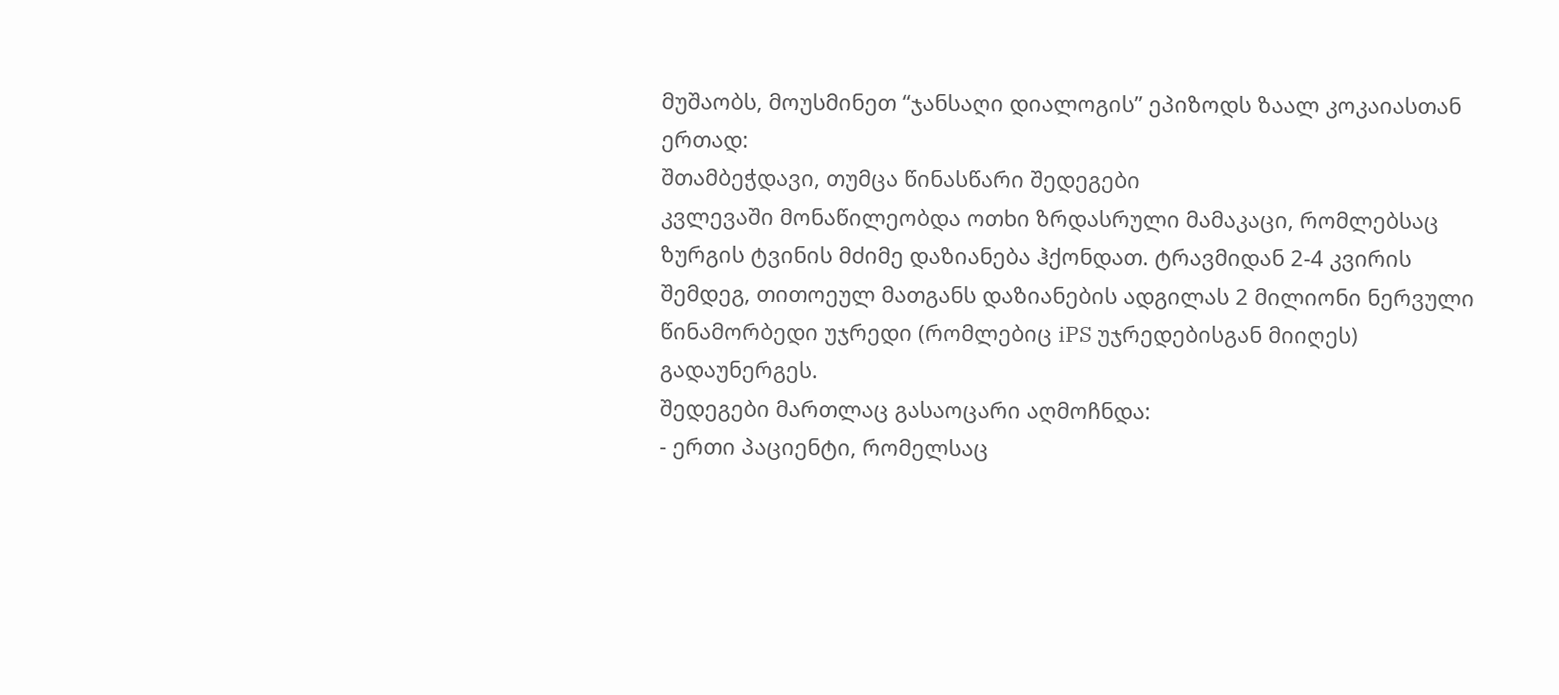მუშაობს, მოუსმინეთ “ჯანსაღი დიალოგის” ეპიზოდს ზაალ კოკაიასთან ერთად:
შთამბეჭდავი, თუმცა წინასწარი შედეგები
კვლევაში მონაწილეობდა ოთხი ზრდასრული მამაკაცი, რომლებსაც ზურგის ტვინის მძიმე დაზიანება ჰქონდათ. ტრავმიდან 2-4 კვირის შემდეგ, თითოეულ მათგანს დაზიანების ადგილას 2 მილიონი ნერვული წინამორბედი უჯრედი (რომლებიც iPS უჯრედებისგან მიიღეს) გადაუნერგეს.
შედეგები მართლაც გასაოცარი აღმოჩნდა:
- ერთი პაციენტი, რომელსაც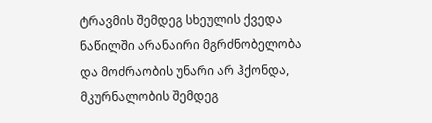ტრავმის შემდეგ სხეულის ქვედა ნაწილში არანაირი მგრძნობელობა და მოძრაობის უნარი არ ჰქონდა, მკურნალობის შემდეგ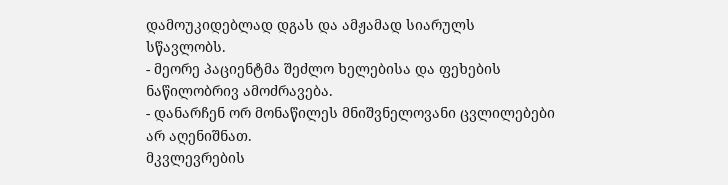დამოუკიდებლად დგას და ამჟამად სიარულს სწავლობს.
- მეორე პაციენტმა შეძლო ხელებისა და ფეხების ნაწილობრივ ამოძრავება.
- დანარჩენ ორ მონაწილეს მნიშვნელოვანი ცვლილებები არ აღენიშნათ.
მკვლევრების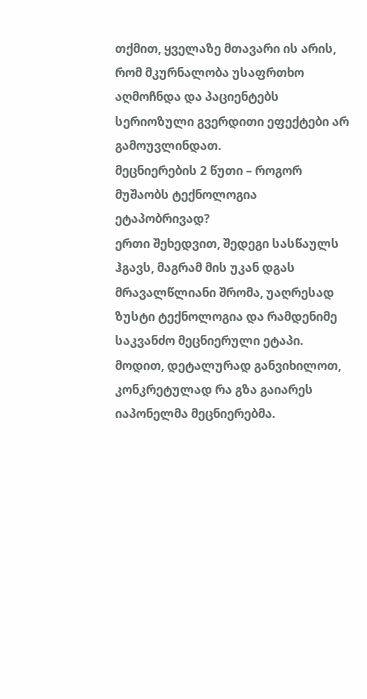თქმით, ყველაზე მთავარი ის არის, რომ მკურნალობა უსაფრთხო აღმოჩნდა და პაციენტებს სერიოზული გვერდითი ეფექტები არ გამოუვლინდათ.
მეცნიერების 2 წუთი – როგორ მუშაობს ტექნოლოგია ეტაპობრივად?
ერთი შეხედვით, შედეგი სასწაულს ჰგავს, მაგრამ მის უკან დგას მრავალწლიანი შრომა, უაღრესად ზუსტი ტექნოლოგია და რამდენიმე საკვანძო მეცნიერული ეტაპი. მოდით, დეტალურად განვიხილოთ, კონკრეტულად რა გზა გაიარეს იაპონელმა მეცნიერებმა.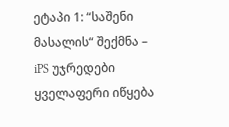ეტაპი 1: “საშენი მასალის“ შექმნა – iPS უჯრედები
ყველაფერი იწყება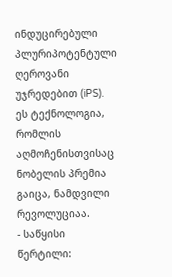ინდუცირებული პლურიპოტენტული ღეროვანი უჯრედებით (iPS). ეს ტექნოლოგია, რომლის აღმოჩენისთვისაც ნობელის პრემია გაიცა, ნამდვილი რევოლუციაა.
- საწყისი წერტილი: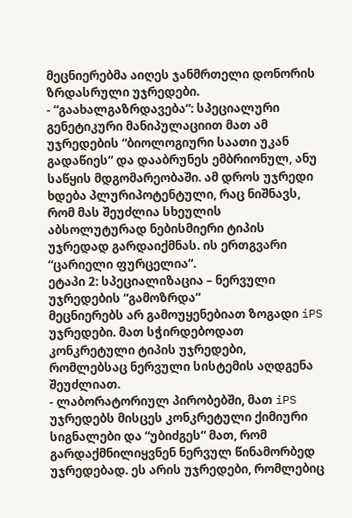მეცნიერებმა აიღეს ჯანმრთელი დონორის ზრდასრული უჯრედები.
- “გაახალგაზრდავება“: სპეციალური გენეტიკური მანიპულაციით მათ ამ უჯრედების “ბიოლოგიური საათი უკან გადაწიეს“ და დააბრუნეს ემბრიონულ, ანუ საწყის მდგომარეობაში. ამ დროს უჯრედი ხდება პლურიპოტენტული, რაც ნიშნავს, რომ მას შეუძლია სხეულის აბსოლუტურად ნებისმიერი ტიპის უჯრედად გარდაიქმნას. ის ერთგვარი “ცარიელი ფურცელია“.
ეტაპი 2: სპეციალიზაცია – ნერვული უჯრედების “გამოზრდა“
მეცნიერებს არ გამოუყენებიათ ზოგადი iPS უჯრედები. მათ სჭირდებოდათ კონკრეტული ტიპის უჯრედები, რომლებსაც ნერვული სისტემის აღდგენა შეუძლიათ.
- ლაბორატორიულ პირობებში, მათ iPS უჯრედებს მისცეს კონკრეტული ქიმიური სიგნალები და “უბიძგეს“ მათ, რომ გარდაქმნილიყვნენ ნერვულ წინამორბედ უჯრედებად. ეს არის უჯრედები, რომლებიც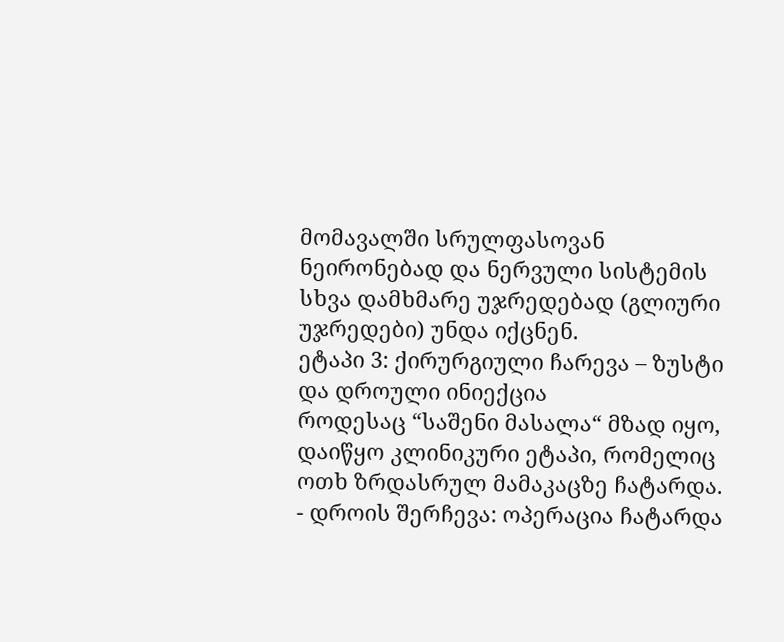მომავალში სრულფასოვან ნეირონებად და ნერვული სისტემის სხვა დამხმარე უჯრედებად (გლიური უჯრედები) უნდა იქცნენ.
ეტაპი 3: ქირურგიული ჩარევა – ზუსტი და დროული ინიექცია
როდესაც “საშენი მასალა“ მზად იყო, დაიწყო კლინიკური ეტაპი, რომელიც ოთხ ზრდასრულ მამაკაცზე ჩატარდა.
- დროის შერჩევა: ოპერაცია ჩატარდა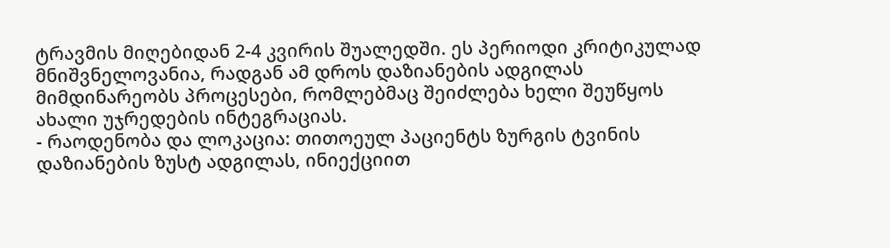ტრავმის მიღებიდან 2-4 კვირის შუალედში. ეს პერიოდი კრიტიკულად მნიშვნელოვანია, რადგან ამ დროს დაზიანების ადგილას მიმდინარეობს პროცესები, რომლებმაც შეიძლება ხელი შეუწყოს ახალი უჯრედების ინტეგრაციას.
- რაოდენობა და ლოკაცია: თითოეულ პაციენტს ზურგის ტვინის დაზიანების ზუსტ ადგილას, ინიექციით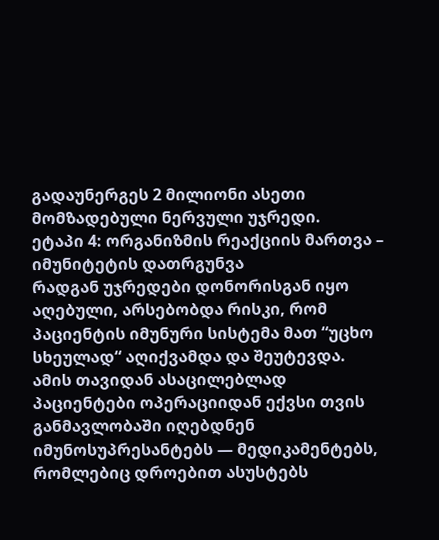გადაუნერგეს 2 მილიონი ასეთი მომზადებული ნერვული უჯრედი.
ეტაპი 4: ორგანიზმის რეაქციის მართვა – იმუნიტეტის დათრგუნვა
რადგან უჯრედები დონორისგან იყო აღებული, არსებობდა რისკი, რომ პაციენტის იმუნური სისტემა მათ “უცხო სხეულად“ აღიქვამდა და შეუტევდა. ამის თავიდან ასაცილებლად პაციენტები ოპერაციიდან ექვსი თვის განმავლობაში იღებდნენ იმუნოსუპრესანტებს — მედიკამენტებს, რომლებიც დროებით ასუსტებს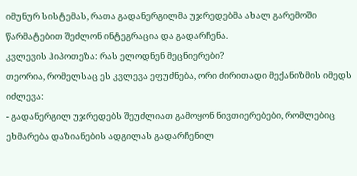იმუნურ სისტემას, რათა გადანერგილმა უჯრედებმა ახალ გარემოში წარმატებით შეძლონ ინტეგრაცია და გადარჩენა.
კვლევის ჰიპოთეზა: რას ელოდნენ მეცნიერები?
თეორია, რომელსაც ეს კვლევა ეფუძნება, ორი ძირითადი მექანიზმის იმედს იძლევა:
- გადანერგილ უჯრედებს შეუძლიათ გამოყონ ნივთიერებები, რომლებიც ეხმარება დაზიანების ადგილას გადარჩენილ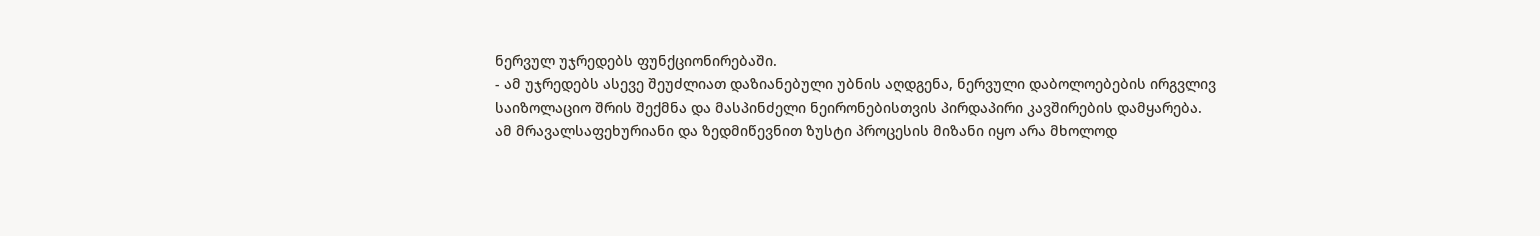ნერვულ უჯრედებს ფუნქციონირებაში.
- ამ უჯრედებს ასევე შეუძლიათ დაზიანებული უბნის აღდგენა, ნერვული დაბოლოებების ირგვლივ საიზოლაციო შრის შექმნა და მასპინძელი ნეირონებისთვის პირდაპირი კავშირების დამყარება.
ამ მრავალსაფეხურიანი და ზედმიწევნით ზუსტი პროცესის მიზანი იყო არა მხოლოდ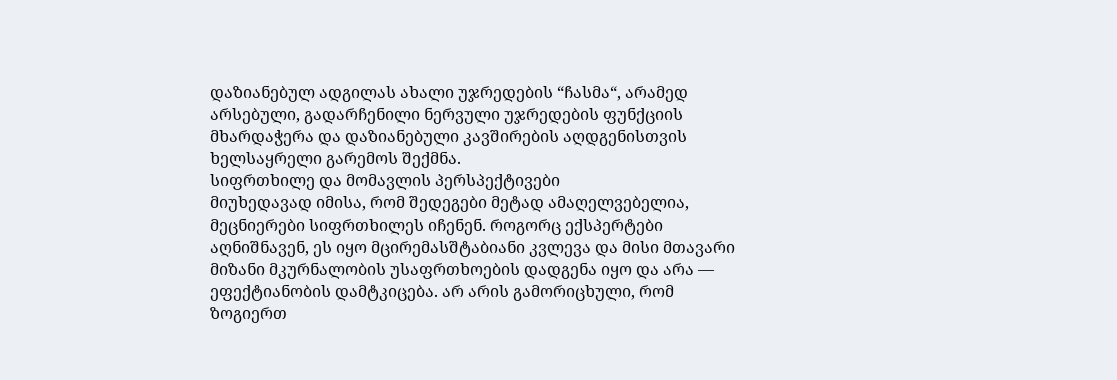დაზიანებულ ადგილას ახალი უჯრედების “ჩასმა“, არამედ არსებული, გადარჩენილი ნერვული უჯრედების ფუნქციის მხარდაჭერა და დაზიანებული კავშირების აღდგენისთვის ხელსაყრელი გარემოს შექმნა.
სიფრთხილე და მომავლის პერსპექტივები
მიუხედავად იმისა, რომ შედეგები მეტად ამაღელვებელია, მეცნიერები სიფრთხილეს იჩენენ. როგორც ექსპერტები აღნიშნავენ, ეს იყო მცირემასშტაბიანი კვლევა და მისი მთავარი მიზანი მკურნალობის უსაფრთხოების დადგენა იყო და არა — ეფექტიანობის დამტკიცება. არ არის გამორიცხული, რომ ზოგიერთ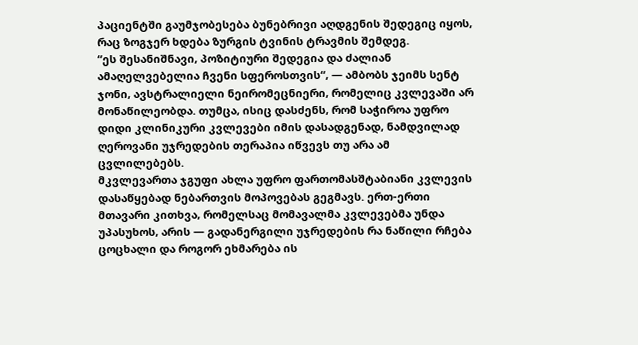პაციენტში გაუმჯობესება ბუნებრივი აღდგენის შედეგიც იყოს, რაც ზოგჯერ ხდება ზურგის ტვინის ტრავმის შემდეგ.
“ეს შესანიშნავი, პოზიტიური შედეგია და ძალიან ამაღელვებელია ჩვენი სფეროსთვის“, — ამბობს ჯეიმს სენტ ჯონი, ავსტრალიელი ნეირომეცნიერი, რომელიც კვლევაში არ მონაწილეობდა. თუმცა, ისიც დასძენს, რომ საჭიროა უფრო დიდი კლინიკური კვლევები იმის დასადგენად, ნამდვილად ღეროვანი უჯრედების თერაპია იწვევს თუ არა ამ ცვლილებებს.
მკვლევართა ჯგუფი ახლა უფრო ფართომასშტაბიანი კვლევის დასაწყებად ნებართვის მოპოვებას გეგმავს. ერთ-ერთი მთავარი კითხვა, რომელსაც მომავალმა კვლევებმა უნდა უპასუხოს, არის — გადანერგილი უჯრედების რა ნაწილი რჩება ცოცხალი და როგორ ეხმარება ის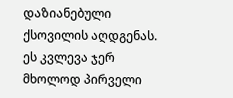დაზიანებული ქსოვილის აღდგენას.
ეს კვლევა ჯერ მხოლოდ პირველი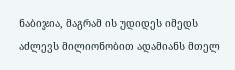ნაბიჯია, მაგრამ ის უდიდეს იმედს აძლევს მილიონობით ადამიანს მთელ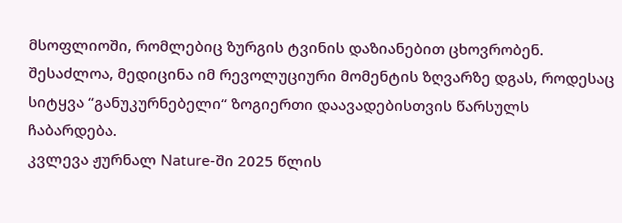მსოფლიოში, რომლებიც ზურგის ტვინის დაზიანებით ცხოვრობენ. შესაძლოა, მედიცინა იმ რევოლუციური მომენტის ზღვარზე დგას, როდესაც სიტყვა “განუკურნებელი“ ზოგიერთი დაავადებისთვის წარსულს ჩაბარდება.
კვლევა ჟურნალ Nature-ში 2025 წლის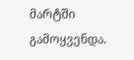მარტში გამოყვენდა.